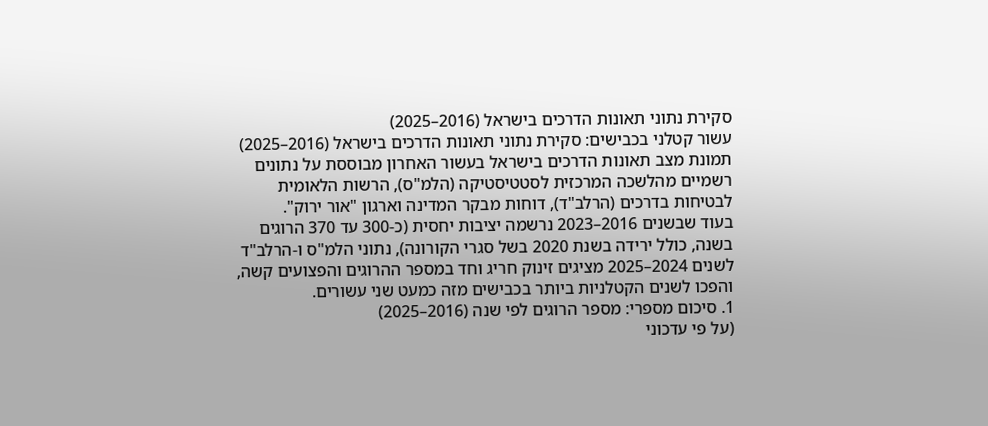סקירת נתוני תאונות הדרכים בישראל (2016–2025)
עשור קטלני בכבישים: סקירת נתוני תאונות הדרכים בישראל (2016–2025)
תמונת מצב תאונות הדרכים בישראל בעשור האחרון מבוססת על נתונים רשמיים מהלשכה המרכזית לסטטיסטיקה (הלמ"ס), הרשות הלאומית לבטיחות בדרכים (הרלב"ד), דוחות מבקר המדינה וארגון "אור ירוק".
בעוד שבשנים 2016–2023 נרשמה יציבות יחסית (כ-300 עד 370 הרוגים בשנה, כולל ירידה בשנת 2020 בשל סגרי הקורונה), נתוני הלמ"ס ו-הרלב"ד לשנים 2024–2025 מציגים זינוק חריג וחד במספר ההרוגים והפצועים קשה, והפכו לשנים הקטלניות ביותר בכבישים מזה כמעט שני עשורים.
1. סיכום מספרי: מספר הרוגים לפי שנה (2016–2025)
(על פי עדכוני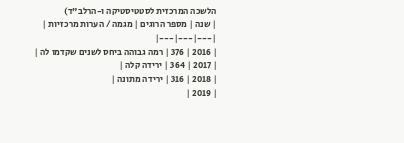הלשכה המרכזית לסטטיסטיקה ו-הרלב"ד)
| שנה | מספר הרוגים | מגמה / הערות מרכזיות |
|---|---|---|
| 2016 | 376 | רמה גבוהה ביחס לשנים שקדמו לה |
| 2017 | 364 | ירידה קלה |
| 2018 | 316 | ירידה מתונה |
| 2019 |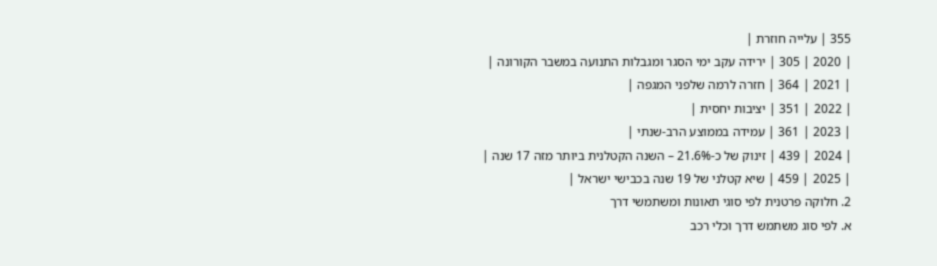355 | עלייה חוזרת |
| 2020 | 305 | ירידה עקב ימי הסגר ומגבלות התנועה במשבר הקורונה |
| 2021 | 364 | חזרה לרמה שלפני המגפה |
| 2022 | 351 | יציבות יחסית |
| 2023 | 361 | עמידה בממוצע הרב-שנתי |
| 2024 | 439 | זינוק של כ-21.6% – השנה הקטלנית ביותר מזה 17 שנה |
| 2025 | 459 | שיא קטלני של 19 שנה בכבישי ישראל |
2. חלוקה פרטנית לפי סוגי תאונות ומשתמשי דרך
א. לפי סוג משתמש דרך וכלי רכב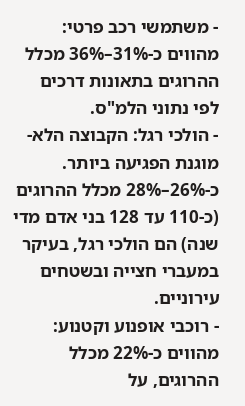- משתמשי רכב פרטי: מהווים כ-31%–36% מכלל ההרוגים בתאונות דרכים לפי נתוני הלמ"ס.
- הולכי רגל: הקבוצה הלא-מוגנת הפגיעה ביותר. כ-26%–28% מכלל ההרוגים (כ-110 עד 128 בני אדם מדי שנה) הם הולכי רגל, בעיקר במעברי חצייה ובשטחים עירוניים.
- רוכבי אופנוע וקטנוע: מהווים כ-22% מכלל ההרוגים, על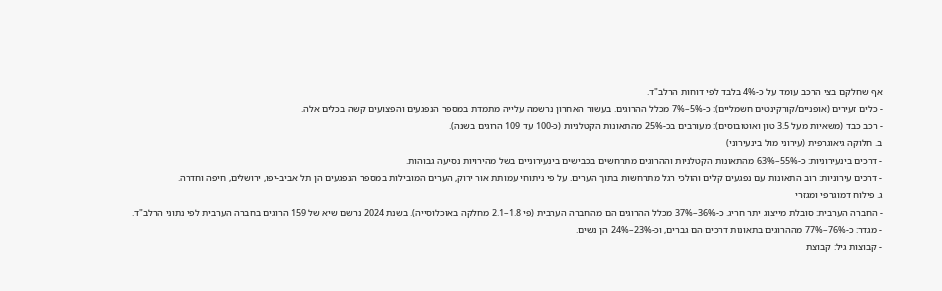אף שחלקם בצי הרכב עומד על כ-4% בלבד לפי דוחות הרלב"ד.
- כלים זעירים (אופניים/קורקינטים חשמליים): כ-5%–7% מכלל ההרוגים. בעשור האחרון נרשמה עלייה מתמדת במספר הנפגעים והפצועים קשה בכלים אלה.
- רכב כבד (משאיות מעל 3.5 טון ואוטובוסים): מעורבים בכ-25% מהתאונות הקטלניות (כ-100 עד 109 הרוגים בשנה).
ב. חלוקה גיאוגרפית (עירוני מול בינעירוני)
- דרכים בינעירוניות: כ-55%–63% מהתאונות הקטלניות וההרוגים מתרחשים בכבישים בינעירוניים בשל מהירויות נסיעה גבוהות.
- דרכים עירוניות: רוב התאונות עם נפגעים קלים והולכי רגל מתרחשות בתוך הערים. על פי ניתוחי עמותת אור ירוק, הערים המובילות במספר הנפגעים הן תל אביב-יפו, ירושלים, חיפה וחדרה.
ג. פילוח דמוגרפי ומגזרי
- החברה הערבית: סובלת מייצוג יתר חריג. כ-36%–37% מכלל ההרוגים הם מהחברה הערבית (פי 1.8–2.1 מחלקה באוכלוסייה). בשנת 2024 נרשם שיא של 159 הרוגים בחברה הערבית לפי נתוני הרלב"ד.
- מגדר: כ-76%–77% מההרוגים בתאונות דרכים הם גברים, וכ-23%–24% הן נשים.
- קבוצות גיל: קבוצת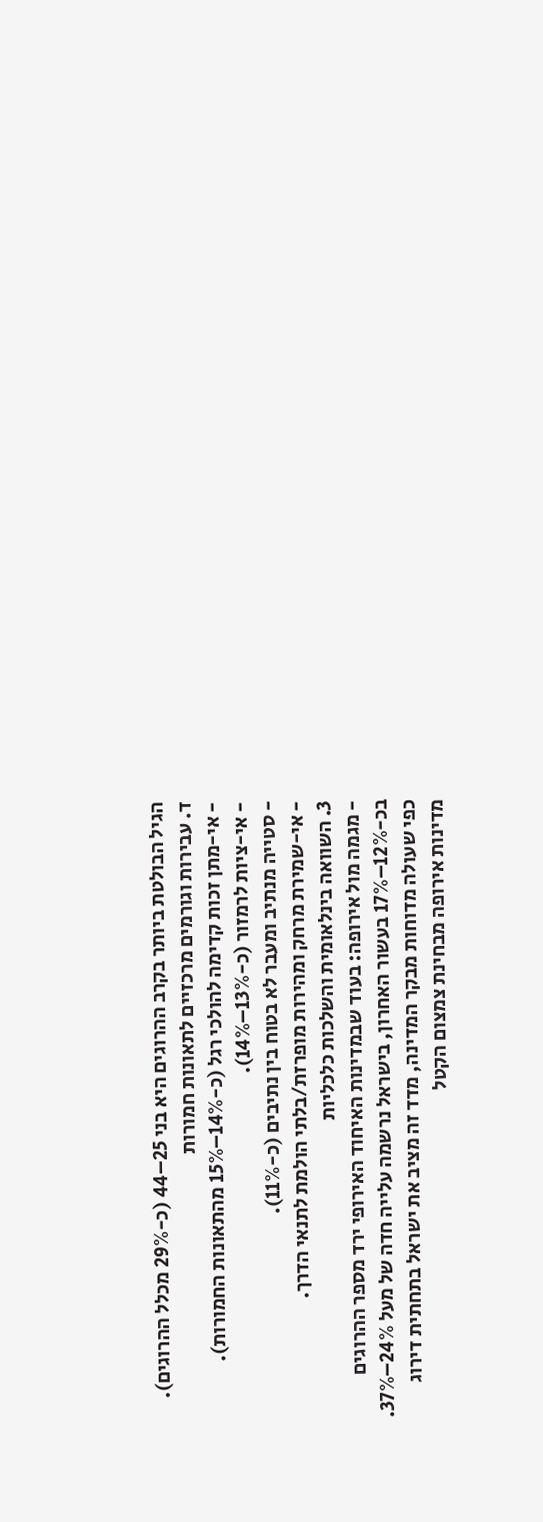הגיל הבולטת ביותר בקרב ההרוגים היא בני 25–44 (כ-29% מכלל ההרוגים).
ד. עבירות וגורמים מרכזיים לתאונות חמורות
- אי-מתן זכות קדימה להולכי רגל (כ-14%–15% מהתאונות החמורות).
- אי-ציות לרמזור (כ-13%–14%).
- סטייה מנתיב ומעבר לא בטוח בין נתיבים (כ-11%).
- אי-שמירת מרחק ומהירות מופרזת/בלתי הולמת לתנאי הדרך.
3. השוואה בינלאומית והשלכות כלכליות
- מגמה מול אירופה: בעוד שבמדינות האיחוד האירופי ירד מספר ההרוגים בכ-12%–17% בעשור האחרון, בישראל נרשמה עלייה חדה של מעל 24%–37%. כפי שעולה מדוחות מבקר המדינה, מדד זה מציב את ישראל בתחתית דירוג מדינות אירופה מבחינת צמצום הקטל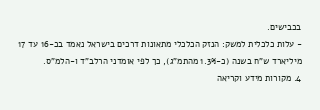בכבישים.
- עלות כלכלית למשק: הנזק הכלכלי מתאונות דרכים בישראל נאמד בכ-16 עד 17 מיליארד ש"ח בשנה (כ-1.3% מהתמ"ג), כך לפי אומדני הרלב"ד ו-הלמ"ס.
4. מקורות מידע וקריאה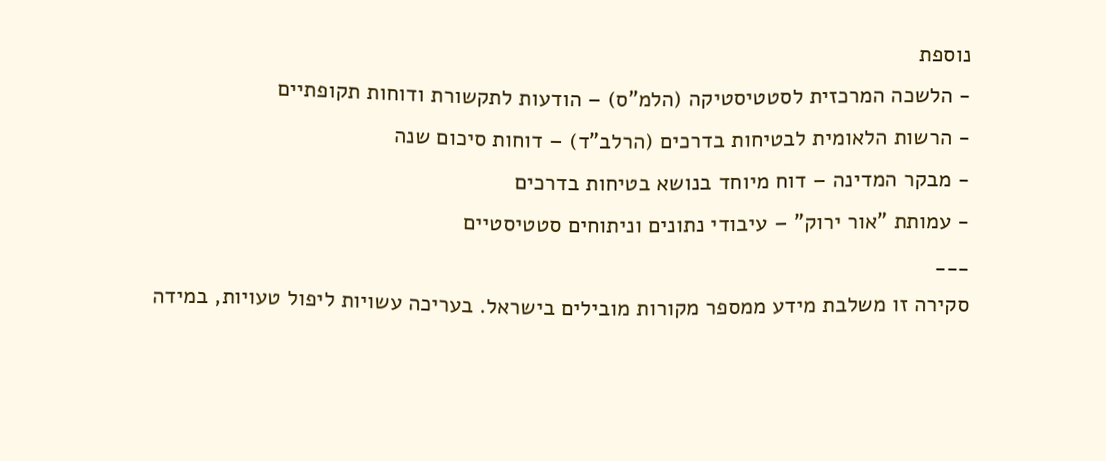נוספת
- הלשכה המרכזית לסטטיסטיקה (הלמ"ס) – הודעות לתקשורת ודוחות תקופתיים
- הרשות הלאומית לבטיחות בדרכים (הרלב"ד) – דוחות סיכום שנה
- מבקר המדינה – דוח מיוחד בנושא בטיחות בדרכים
- עמותת "אור ירוק" – עיבודי נתונים וניתוחים סטטיסטיים
___
סקירה זו משלבת מידע ממספר מקורות מובילים בישראל. בעריכה עשויות ליפול טעויות, במידה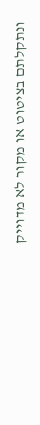ונתקלתם בציטוט או מקור לא מדוייק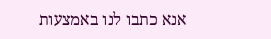אנא כתבו לנו באמצעות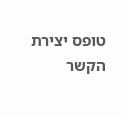טופס יצירת הקשר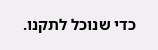כדי שנוכל לתקנו.